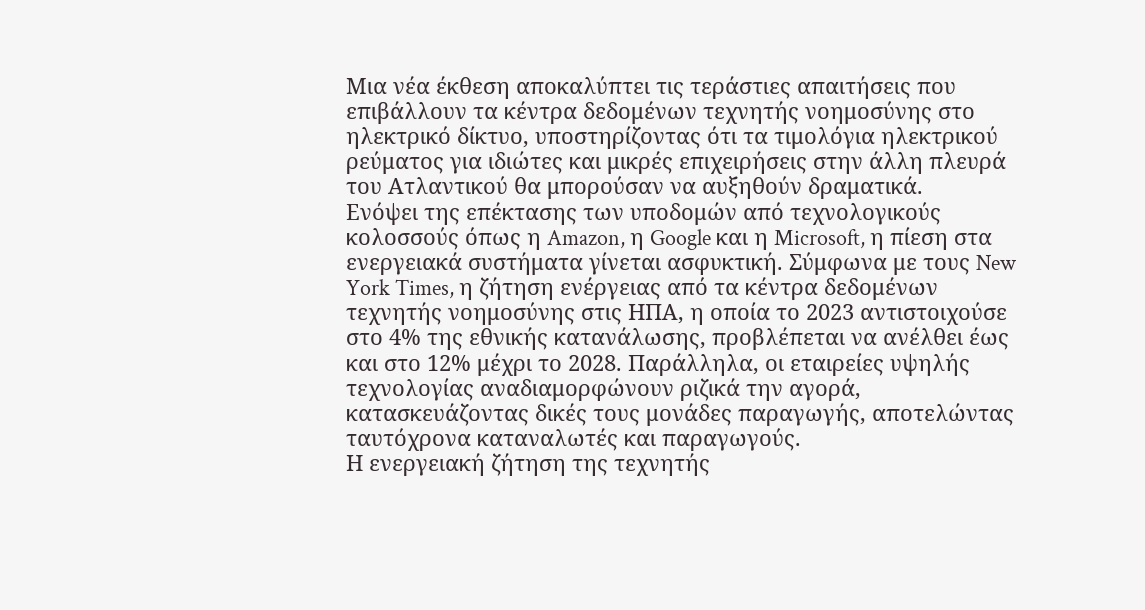Μια νέα έκθεση αποκαλύπτει τις τεράστιες απαιτήσεις που επιβάλλουν τα κέντρα δεδομένων τεχνητής νοημοσύνης στο ηλεκτρικό δίκτυο, υποστηρίζοντας ότι τα τιμολόγια ηλεκτρικού ρεύματος για ιδιώτες και μικρές επιχειρήσεις στην άλλη πλευρά του Ατλαντικού θα μπορούσαν να αυξηθούν δραματικά.
Ενόψει της επέκτασης των υποδομών από τεχνολογικούς κολοσσούς όπως η Amazon, η Google και η Microsoft, η πίεση στα ενεργειακά συστήματα γίνεται ασφυκτική. Σύμφωνα με τους New York Times, η ζήτηση ενέργειας από τα κέντρα δεδομένων τεχνητής νοημοσύνης στις ΗΠΑ, η οποία το 2023 αντιστοιχούσε στο 4% της εθνικής κατανάλωσης, προβλέπεται να ανέλθει έως και στο 12% μέχρι το 2028. Παράλληλα, οι εταιρείες υψηλής τεχνολογίας αναδιαμορφώνουν ριζικά την αγορά, κατασκευάζοντας δικές τους μονάδες παραγωγής, αποτελώντας ταυτόχρονα καταναλωτές και παραγωγούς.
Η ενεργειακή ζήτηση της τεχνητής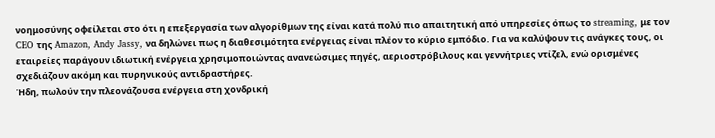νοημοσύνης οφείλεται στο ότι η επεξεργασία των αλγορίθμων της είναι κατά πολύ πιο απαιτητική από υπηρεσίες όπως το streaming, με τον CEO της Amazon, Andy Jassy, να δηλώνει πως η διαθεσιμότητα ενέργειας είναι πλέον το κύριο εμπόδιο. Για να καλύψουν τις ανάγκες τους, οι εταιρείες παράγουν ιδιωτική ενέργεια χρησιμοποιώντας ανανεώσιμες πηγές, αεριοστρόβιλους και γεννήτριες ντίζελ, ενώ ορισμένες σχεδιάζουν ακόμη και πυρηνικούς αντιδραστήρες.
Ήδη, πωλούν την πλεονάζουσα ενέργεια στη χονδρική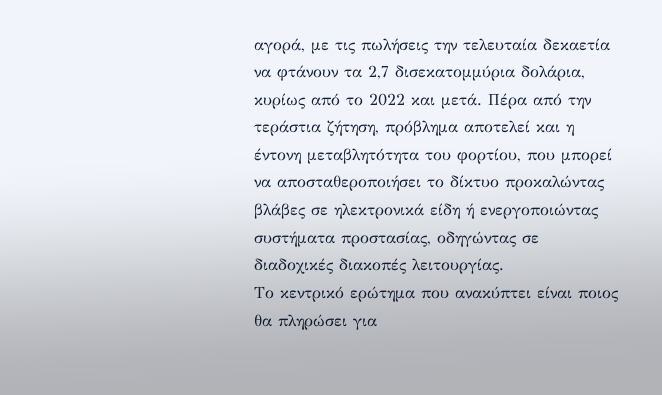αγορά, με τις πωλήσεις την τελευταία δεκαετία να φτάνουν τα 2,7 δισεκατομμύρια δολάρια, κυρίως από το 2022 και μετά. Πέρα από την τεράστια ζήτηση, πρόβλημα αποτελεί και η έντονη μεταβλητότητα του φορτίου, που μπορεί να αποσταθεροποιήσει το δίκτυο προκαλώντας βλάβες σε ηλεκτρονικά είδη ή ενεργοποιώντας συστήματα προστασίας, οδηγώντας σε διαδοχικές διακοπές λειτουργίας.
Το κεντρικό ερώτημα που ανακύπτει είναι ποιος θα πληρώσει για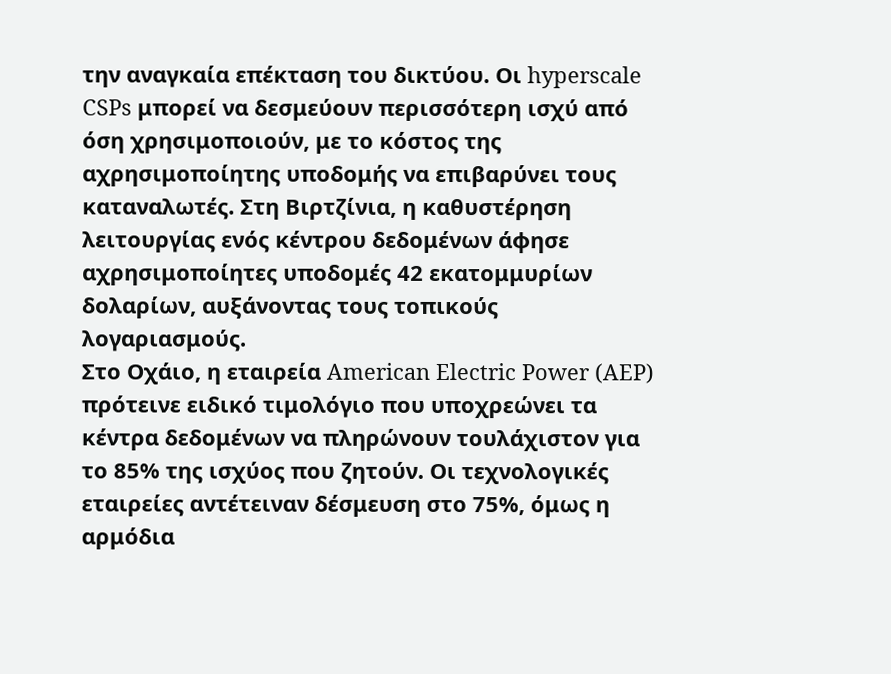την αναγκαία επέκταση του δικτύου. Οι hyperscale CSPs μπορεί να δεσμεύουν περισσότερη ισχύ από όση χρησιμοποιούν, με το κόστος της αχρησιμοποίητης υποδομής να επιβαρύνει τους καταναλωτές. Στη Βιρτζίνια, η καθυστέρηση λειτουργίας ενός κέντρου δεδομένων άφησε αχρησιμοποίητες υποδομές 42 εκατομμυρίων δολαρίων, αυξάνοντας τους τοπικούς λογαριασμούς.
Στο Οχάιο, η εταιρεία American Electric Power (AEP) πρότεινε ειδικό τιμολόγιο που υποχρεώνει τα κέντρα δεδομένων να πληρώνουν τουλάχιστον για το 85% της ισχύος που ζητούν. Οι τεχνολογικές εταιρείες αντέτειναν δέσμευση στο 75%, όμως η αρμόδια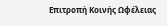Επιτροπή Κοινής Ωφέλειας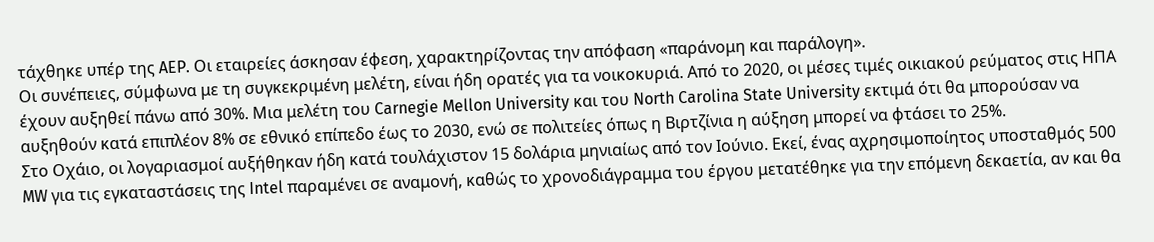τάχθηκε υπέρ της AEP. Οι εταιρείες άσκησαν έφεση, χαρακτηρίζοντας την απόφαση «παράνομη και παράλογη».
Οι συνέπειες, σύμφωνα με τη συγκεκριμένη μελέτη, είναι ήδη ορατές για τα νοικοκυριά. Από το 2020, οι μέσες τιμές οικιακού ρεύματος στις ΗΠΑ έχουν αυξηθεί πάνω από 30%. Μια μελέτη του Carnegie Mellon University και του North Carolina State University εκτιμά ότι θα μπορούσαν να αυξηθούν κατά επιπλέον 8% σε εθνικό επίπεδο έως το 2030, ενώ σε πολιτείες όπως η Βιρτζίνια η αύξηση μπορεί να φτάσει το 25%.
Στο Οχάιο, οι λογαριασμοί αυξήθηκαν ήδη κατά τουλάχιστον 15 δολάρια μηνιαίως από τον Ιούνιο. Εκεί, ένας αχρησιμοποίητος υποσταθμός 500 MW για τις εγκαταστάσεις της Intel παραμένει σε αναμονή, καθώς το χρονοδιάγραμμα του έργου μετατέθηκε για την επόμενη δεκαετία, αν και θα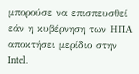μπορούσε να επισπευσθεί εάν η κυβέρνηση των ΗΠΑ αποκτήσει μερίδιο στην Intel.